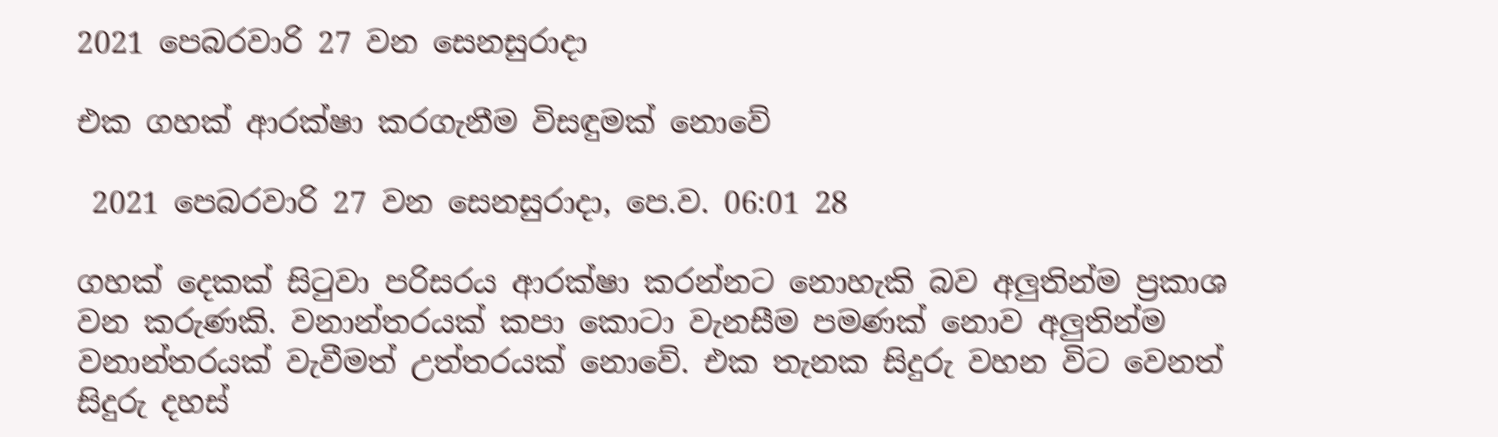2021 පෙබරවාරි 27 වන සෙනසුරාදා

එක ගහක් ආරක්ෂා කරගැනීම විසඳුමක් නොවේ

 2021 පෙබරවාරි 27 වන සෙනසුරාදා, පෙ.ව. 06:01 28

ගහක් දෙකක් සිටුවා පරිසරය ආරක්ෂා කරන්නට නොහැකි බව අලුතින්ම ප්‍රකාශ වන කරුණකි. වනාන්තරයක් කපා කොටා වැනසීම පමණක් නොව අලුතින්ම වනාන්තරයක් වැවීමත් උත්තරයක් නොවේ. එක තැනක සිදුරු වහන විට වෙනත් සිදුරු දහස්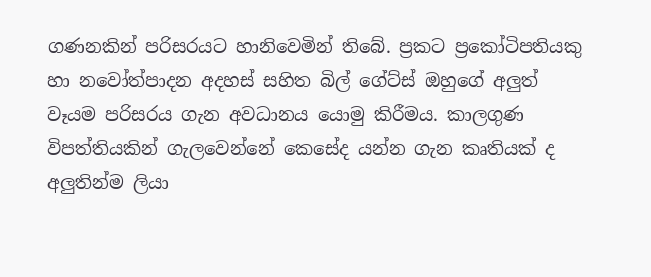ගණනකින් පරිසරයට හානිවෙමින් තිබේ. ප්‍රකට ප්‍රකෝටිපතියකු හා නවෝත්පාදන අදහස් සහිත බිල් ගේට්ස් ඔහුගේ අලුත් වෑයම පරිසරය ගැන අවධානය යොමු කිරීමය. කාලගුණ විපත්තියකින් ගැලවෙන්නේ කෙසේද යන්න ගැන කෘතියක් ද අලුතින්ම ලියා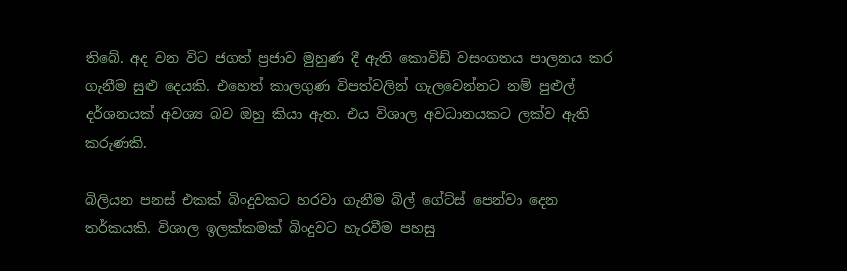තිබේ. අද වන විට ජගත් ප්‍රජාව මුහුණ දී ඇති කොවිඩ් වසංගතය පාලනය කර ගැනීම සුළු දෙයකි. එහෙත් කාලගුණ විපත්වලින් ගැලවෙන්නට නම් පුළුල් දර්ශනයක් අවශ්‍ය බව ඔහු කියා ඇත. එය විශාල අවධානයකට ලක්ව ඇති කරුණකි.

බිලියන පනස් එකක් බිංදුවකට හරවා ගැනීම බිල් ගේට්ස් පෙන්වා දෙන තර්කයකි. විශාල ඉලක්කමක් බිංදුවට හැරවීම පහසු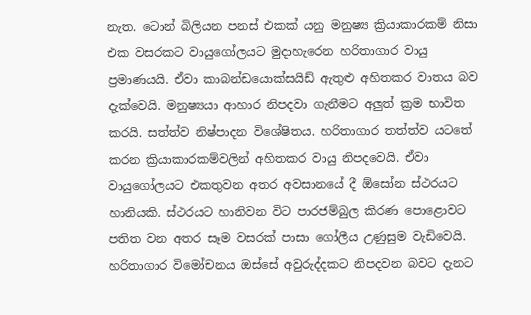නැත. ටොන් බිලියන පනස් එකක් යනු මනුෂ්‍ය ක්‍රියාකාරකම් නිසා එක වසරකට වායුගෝලයට මුදාහැරෙන හරිතාගාර වායු ප්‍රමාණයයි. ඒවා කාබන්ඩයොක්සයිඩ් ඇතුළු අහිතකර වාතය බව දැක්වෙයි. මනුෂ්‍යයා ආහාර නිපදවා ගැනීමට අලුත් ක්‍රම භාවිත කරයි. සත්ත්ව නිෂ්පාදන විශේෂිතය. හරිතාගාර තත්ත්ව යටතේ කරන ක්‍රියාකාරකම්වලින් අහිතකර වායු නිපදවෙයි. ඒවා වායුගෝලයට එකතුවන අතර අවසානයේ දී ඕසෝන ස්ථරයට හානියකි. ස්ථරයට හානිවන විට පාරජම්බුල කිරණ පොළොවට පතිත වන අතර සෑම වසරක් පාසා ගෝලීය උණුසුම වැඩිවෙයි. හරිතාගාර විමෝචනය ඔස්සේ අවුරුද්දකට නිපදවන බවට දැනට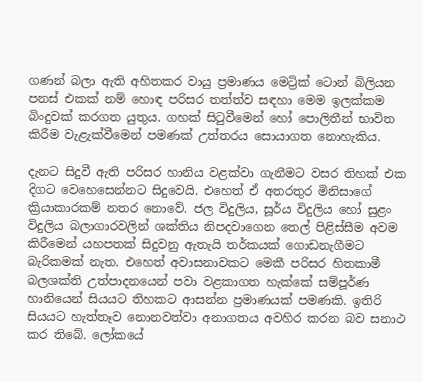ගණන් බලා ඇති අහිතකර වායු ප්‍රමාණය මෙට්‍රික් ටොන් බිලියන පනස් එකක් නම් හොඳ පරිසර තත්ත්ව සඳහා මෙම ඉලක්කම බිංදුවක් කරගත යුතුය. ගහක් සිටුවීමෙන් හෝ පොලිතීන් භාවිත කිරීම වැළැක්වීමෙන් පමණක් උත්තරය සොයාගත නොහැකිය.

දැනට සිදුවී ඇති පරිසර හානිය වළක්වා ගැනීමට වසර තිහක් එක දිගට වෙහෙසෙන්නට සිදුවෙයි. එහෙත් ඒ අතරතුර මිනිසාගේ ක්‍රියාකාරකම් නතර නොවේ. ජල විදුලිය, සූර්ය විදුලිය හෝ සුළං විදුලිය බලාගාරවලින් ශක්තිය නිපදවාගෙන තෙල් පිළිස්සීම අවම කිරීමෙන් යහපතක් සිදුවනු ඇතැයි තර්කයක් ගොඩනැගීමට බැරිකමක් නැත. එහෙත් අවාසනාවකට මෙකී පරිසර හිතකාමී බලශක්ති උත්පාදනයෙන් පවා වළකාගත හැක්කේ සම්පූර්ණ හානියෙන් සියයට තිහකට ආසන්න ප්‍රමාණයක් පමණකි. ඉතිරි සියයට හැත්තෑව නොනවත්වා අනාගතය අවහිර කරන බව සනාථ කර තිබේ. ලෝකයේ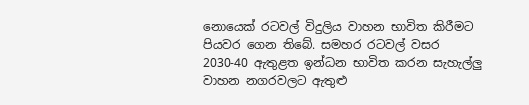නොයෙක් රටවල් විදුලිය වාහන භාවිත කිරීමට පියවර ගෙන තිබේ. සමහර රටවල් වසර 2030-40 ඇතුළත ඉන්ධන භාවිත කරන සැහැල්ලු වාහන නගරවලට ඇතුළු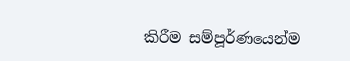කිරීම සම්පූර්ණයෙන්ම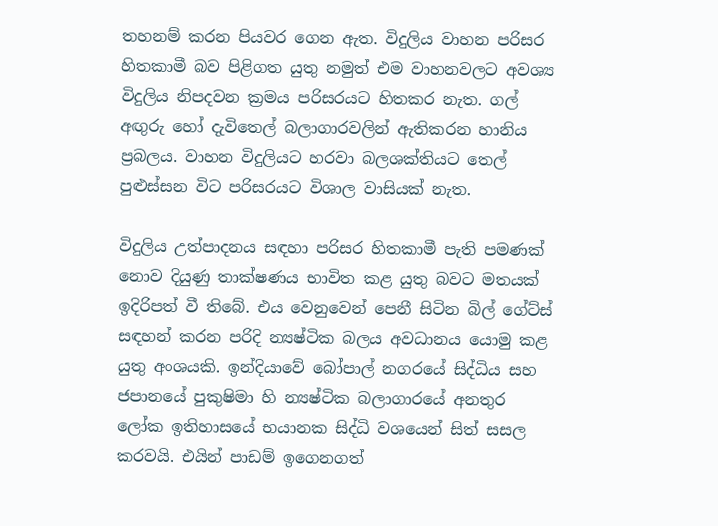තහනම් කරන පියවර ගෙන ඇත. විදුලිය වාහන පරිසර හිතකාමී බව පිළිගත යුතු නමුත් එම වාහනවලට අවශ්‍ය විදුලිය නිපදවන ක්‍රමය පරිසරයට හිතකර නැත. ගල් අඟුරු හෝ දැවිතෙල් බලාගාරවලින් ඇතිකරන හානිය ප්‍රබලය. වාහන විදුලියට හරවා බලශක්තියට තෙල් පුළුස්සන විට පරිසරයට විශාල වාසියක් නැත.

විදුලිය උත්පාදනය සඳහා පරිසර හිතකාමී පැති පමණක් නොව දියුණු තාක්ෂණය භාවිත කළ යුතු බවට මතයක් ඉදිරිපත් වී තිබේ. එය වෙනුවෙන් පෙනී සිටින බිල් ගේට්ස් සඳහන් කරන පරිදි න්‍යෂ්ටික බලය අවධානය යොමු කළ යුතු අංශයකි. ඉන්දියාවේ බෝපාල් නගරයේ සිද්ධිය සහ ජපානයේ පුකුෂිමා හි න්‍යෂ්ටික බලාගාරයේ අනතුර ලෝක ඉතිහාසයේ භයානක සිද්ධි වශයෙන් සිත් සසල කරවයි. එයින් පාඩම් ඉගෙනගත්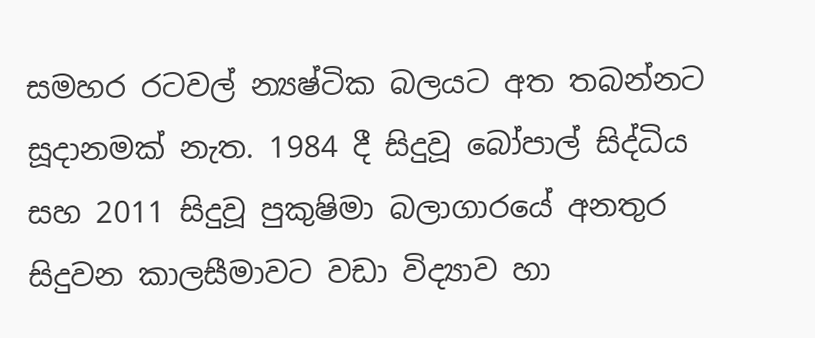සමහර රටවල් න්‍යෂ්ටික බලයට අත තබන්නට සූදානමක් නැත. 1984 දී සිදුවූ බෝපාල් සිද්ධිය සහ 2011 සිදුවූ පුකුෂිමා බලාගාරයේ අනතුර සිදුවන කාලසීමාවට වඩා විද්‍යාව හා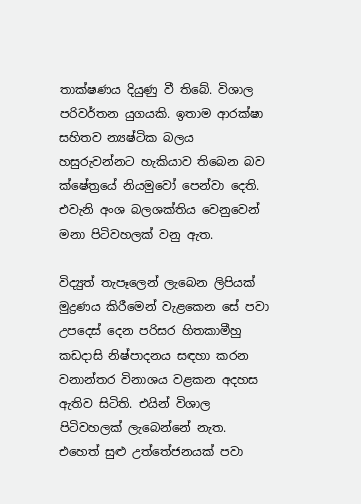තාක්ෂණය දියුණු වී තිබේ. විශාල පරිවර්තන යුගයකි. ඉතාම ආරක්ෂා සහිතව න්‍යෂ්ටික බලය හසුරුවන්නට හැකියාව තිබෙන බව ක්ෂේත්‍රයේ නියමුවෝ පෙන්වා දෙති. එවැනි අංශ බලශක්තිය වෙනුවෙන් මනා පිටිවහලක් වනු ඇත.

විද්‍යුත් තැපෑලෙන් ලැබෙන ලිපියක් මුද්‍රණය කිරීමෙන් වැළකෙන සේ පවා උපදෙස් දෙන පරිසර හිතකාමීහු කඩදාසි නිෂ්පාදනය සඳහා කරන වනාන්තර විනාශය වළකන අදහස ඇතිව සිටිති. එයින් විශාල පිටිවහලක් ලැබෙන්නේ නැත. එහෙත් සුළු උත්තේජනයක් පවා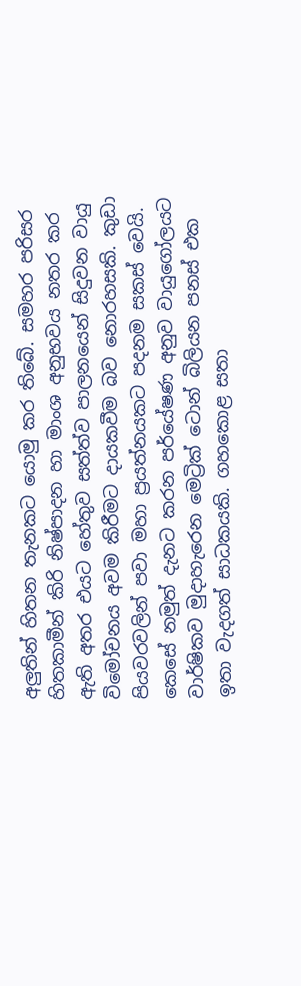අලුතින් හිතන තැනකට යොමු කර තිබේ. සමහර පරිසර හිතකාමීන් කිරි නිෂ්පාදන හා මාංශ අනුභවය නතර කර ඇති අතර එයට හේතුව සත්ත්ව පාලනයෙන් සිදුවන වායු විමෝචනය අවම කිරීමට දායකවීම බව නොරහසකි. කුඩා පියවරවලින් පවා මහා ප්‍රයත්නයකට පදනම සකස් වෙයි. කෙසේ නමුත් දැනට කරන පර්යේෂණ අනුව වායුගෝලයට වාර්ෂිකව මුදාහැරෙන මෙට්‍රික් ටොන් බිලියන පනස් එක ඉතා වැදගත් සාධකයකි. ගහකොළ සතා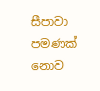සීපාවා පමණක් නොව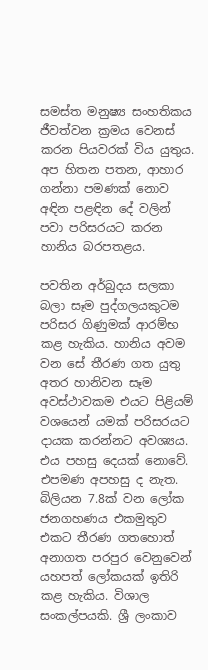සමස්ත මනුෂ්‍ය සංහතිකය ජීවත්වන ක්‍රමය වෙනස් කරන පියවරක් විය යුතුය. අප හිතන පතන, ආහාර ගන්නා පමණක් නොව අඳින පළඳින දේ වලින් පවා පරිසරයට කරන හානිය බරපතළය.

පවතින අර්බුදය සලකා බලා සෑම පුද්ගලයකුටම පරිසර ගිණුමක් ආරම්භ කළ හැකිය. හානිය අවම වන සේ තීරණ ගත යුතු අතර හානිවන සෑම අවස්ථාවකම එයට පිළියම් වශයෙන් යමක් පරිසරයට දායක කරන්නට අවශ්‍යය. එය පහසු දෙයක් නොවේ. එපමණ අපහසු ද නැත. බිලියන 7.8ක් වන ලෝක ජනගහණය එකමුතුව එකට තීරණ ගතහොත් අනාගත පරපුර වෙනුවෙන් යහපත් ලෝකයක් ඉතිරි කළ හැකිය. විශාල සංකල්පයකි. ශ්‍රී ලංකාව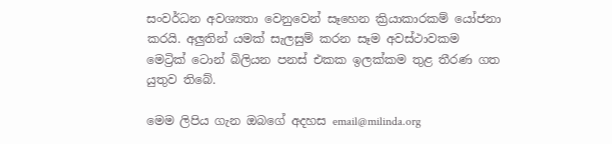සංවර්ධන අවශ්‍යතා වෙනුවෙන් සෑහෙන ක්‍රියාකාරකම් යෝජනා කරයි. අලුතින් යමක් සැලසුම් කරන සෑම අවස්ථාවකම මෙට්‍රික් ටොන් බිලියන පනස් එකක ඉලක්කම තුළ තීරණ ගත යුතුව තිබේ.

මෙම ලිපිය ගැන ඔබගේ අදහස email@milinda.org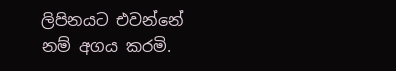ලිපිනයට එවන්නේ නම් අගය කරමි.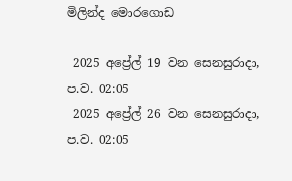මිලින්ද මොරගොඩ

 2025 අප්‍රේල් 19 වන සෙනසුරාදා, ප.ව. 02:05
 2025 අප්‍රේල් 26 වන සෙනසුරාදා, ප.ව. 02:05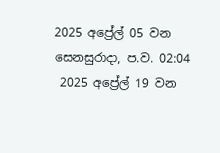2025 අප්‍රේල් 05 වන සෙනසුරාදා, ප.ව. 02:04
 2025 අප්‍රේල් 19 වන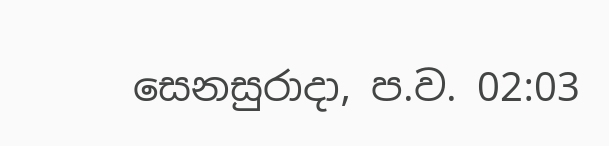සෙනසුරාදා, ප.ව. 02:03